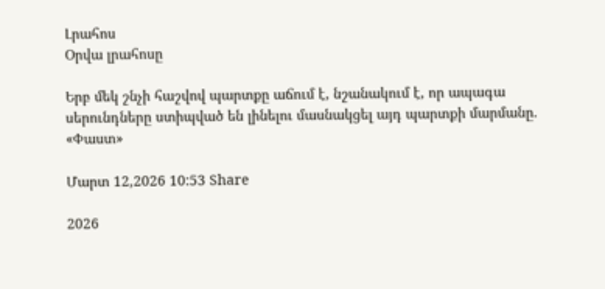Լրահոս
Օրվա լրահոսը

Երբ մեկ շնչի հաշվով պարտքը աճում է, նշանակում է, որ ապագա սերունդները ստիպված են լինելու մասնակցել այդ պարտքի մարմանը. «Փաստ»

Մարտ 12,2026 10:53 Share

2026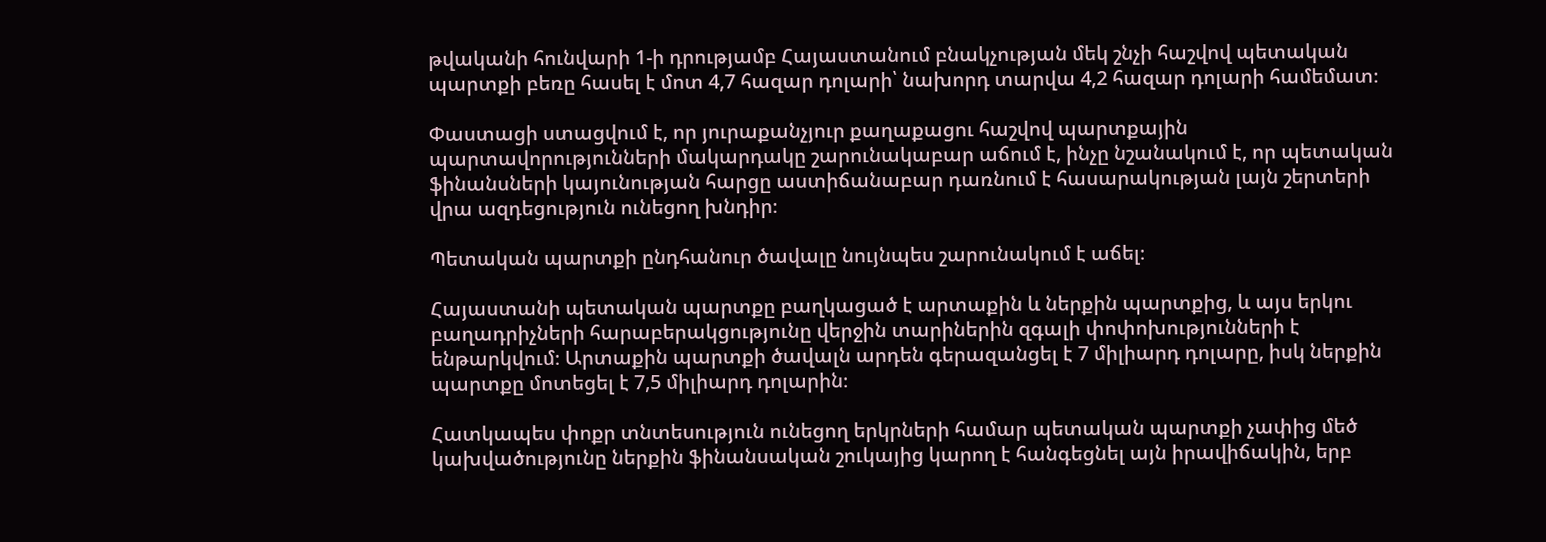թվականի հունվարի 1-ի դրությամբ Հայաստանում բնակչության մեկ շնչի հաշվով պետական պարտքի բեռը հասել է մոտ 4,7 հազար դոլարի՝ նախորդ տարվա 4,2 հազար դոլարի համեմատ։

Փաստացի ստացվում է, որ յուրաքանչյուր քաղաքացու հաշվով պարտքային պարտավորությունների մակարդակը շարունակաբար աճում է, ինչը նշանակում է, որ պետական ֆինանսների կայունության հարցը աստիճանաբար դառնում է հասարակության լայն շերտերի վրա ազդեցություն ունեցող խնդիր։

Պետական պարտքի ընդհանուր ծավալը նույնպես շարունակում է աճել։

Հայաստանի պետական պարտքը բաղկացած է արտաքին և ներքին պարտքից, և այս երկու բաղադրիչների հարաբերակցությունը վերջին տարիներին զգալի փոփոխությունների է ենթարկվում։ Արտաքին պարտքի ծավալն արդեն գերազանցել է 7 միլիարդ դոլարը, իսկ ներքին պարտքը մոտեցել է 7,5 միլիարդ դոլարին։

Հատկապես փոքր տնտեսություն ունեցող երկրների համար պետական պարտքի չափից մեծ կախվածությունը ներքին ֆինանսական շուկայից կարող է հանգեցնել այն իրավիճակին, երբ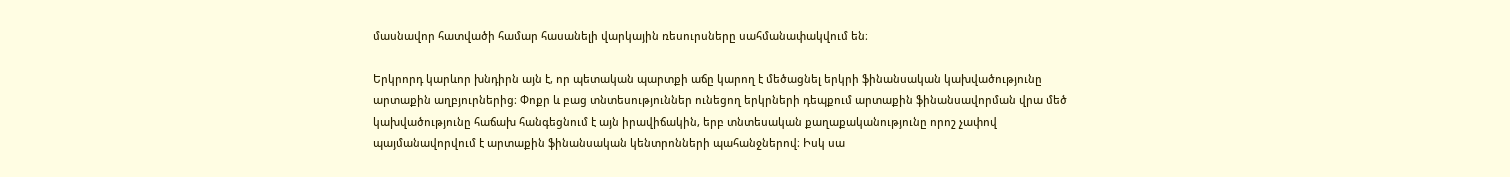մասնավոր հատվածի համար հասանելի վարկային ռեսուրսները սահմանափակվում են։

Երկրորդ կարևոր խնդիրն այն է, որ պետական պարտքի աճը կարող է մեծացնել երկրի ֆինանսական կախվածությունը արտաքին աղբյուրներից։ Փոքր և բաց տնտեսություններ ունեցող երկրների դեպքում արտաքին ֆինանսավորման վրա մեծ կախվածությունը հաճախ հանգեցնում է այն իրավիճակին, երբ տնտեսական քաղաքականությունը որոշ չափով պայմանավորվում է արտաքին ֆինանսական կենտրոնների պահանջներով։ Իսկ սա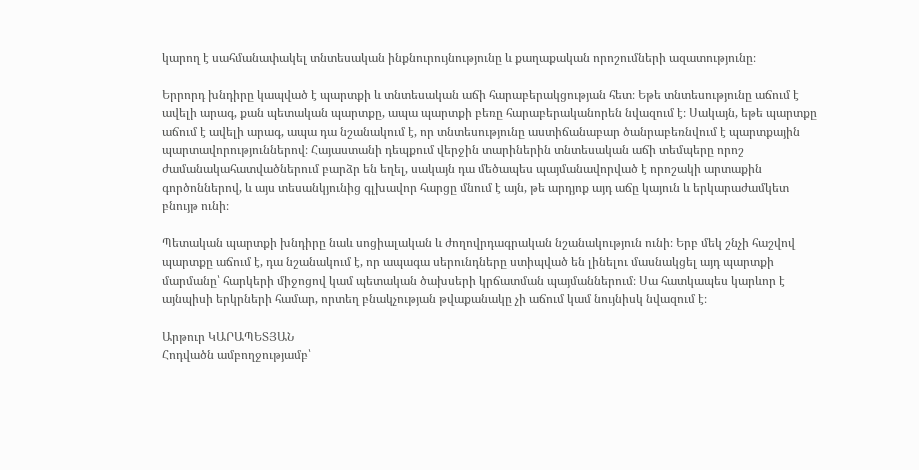կարող է սահմանափակել տնտեսական ինքնուրույնությունը և քաղաքական որոշումների ազատությունը։

Երրորդ խնդիրը կապված է պարտքի և տնտեսական աճի հարաբերակցության հետ։ Եթե տնտեսությունը աճում է ավելի արագ, քան պետական պարտքը, ապա պարտքի բեռը հարաբերականորեն նվազում է։ Սակայն, եթե պարտքը աճում է ավելի արագ, ապա դա նշանակում է, որ տնտեսությունը աստիճանաբար ծանրաբեռնվում է պարտքային պարտավորություններով։ Հայաստանի դեպքում վերջին տարիներին տնտեսական աճի տեմպերը որոշ ժամանակահատվածներում բարձր են եղել, սակայն դա մեծապես պայմանավորված է որոշակի արտաքին գործոններով, և այս տեսանկյունից գլխավոր հարցը մնում է այն, թե արդյոք այդ աճը կայուն և երկարաժամկետ բնույթ ունի։

Պետական պարտքի խնդիրը նաև սոցիալական և ժողովրդագրական նշանակություն ունի։ Երբ մեկ շնչի հաշվով պարտքը աճում է, դա նշանակում է, որ ապագա սերունդները ստիպված են լինելու մասնակցել այդ պարտքի մարմանը՝ հարկերի միջոցով կամ պետական ծախսերի կրճատման պայմաններում։ Սա հատկապես կարևոր է այնպիսի երկրների համար, որտեղ բնակչության թվաքանակը չի աճում կամ նույնիսկ նվազում է։

Արթուր ԿԱՐԱՊԵՏՅԱՆ
Հոդվածն ամբողջությամբ՝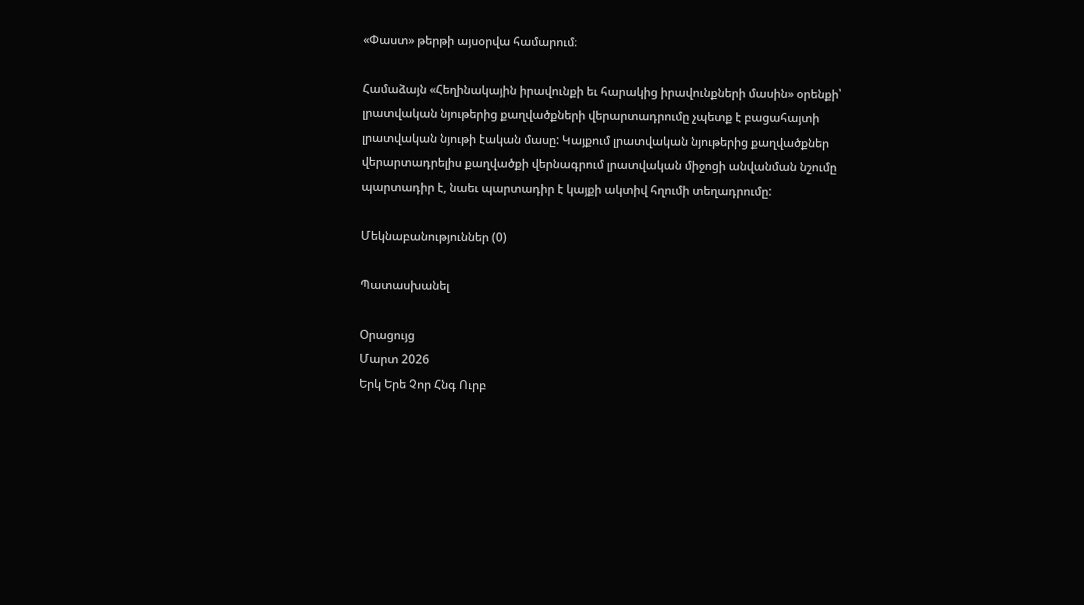«Փաստ» թերթի այսօրվա համարում։

Համաձայն «Հեղինակային իրավունքի եւ հարակից իրավունքների մասին» օրենքի՝ լրատվական նյութերից քաղվածքների վերարտադրումը չպետք է բացահայտի լրատվական նյութի էական մասը: Կայքում լրատվական նյութերից քաղվածքներ վերարտադրելիս քաղվածքի վերնագրում լրատվական միջոցի անվանման նշումը պարտադիր է, նաեւ պարտադիր է կայքի ակտիվ հղումի տեղադրումը:

Մեկնաբանություններ (0)

Պատասխանել

Օրացույց
Մարտ 2026
Երկ Երե Չոր Հնգ Ուրբ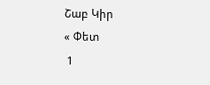Շաբ Կիր
« Փետ
 1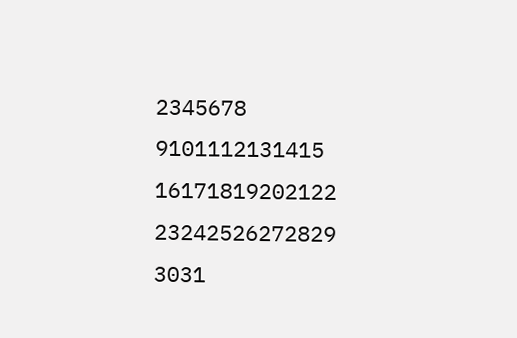2345678
9101112131415
16171819202122
23242526272829
3031